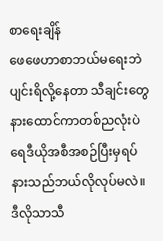စာရေးချိန်
ဖေဖေဟာစာဘယ်မရေးဘဲပျင်းရိလို့နေတာ သီချင်းတွေနားထောင်ကာတစ်ညလုံးပဲ ရေဒီယိုအစီအစဉ်ပြီးမှရပ်နားသည်ဘယ်လိုလုပ်မလဲ။ ဒီလိုသာသီ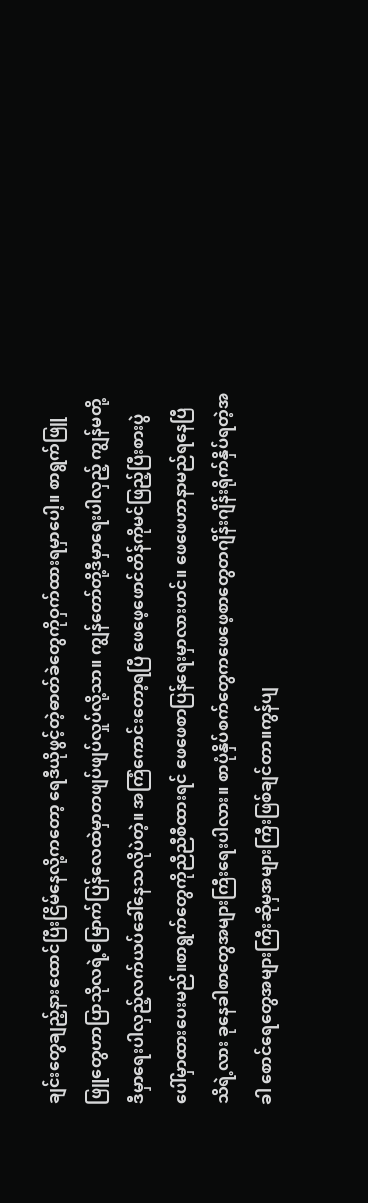ချင်းတွေချည့်နားထောင်ပြီးငြိမ်နေလို့ကတော့ ရေဒီယိုဖွင့်တဲ့ဓာတ်ခဲတွေကိုဝှက်ထားရမှာပေါ့။ စာရွက်ဖြူဖြူတွေဟာပြာသိုလရဲ့မြောက်ပြန်လေထဲမှာတဖျပ်ဖျပ်လှုပ်လို့သာ။ ကျွန်တော်တို့ဒီမှာရေးပါလှည့် ကျွန်မတို့ဒီမှာရေးပါလှည့်လက်ယပ်ခေါ်နေသလိုပဲတဲ့။ အကြံကောင်းတော့ရပြီ ဖေဖေ့ဖောင်တိန်ကိုမင်ဖြည့်ပြီးစားပွဲပေါ်မှာထားပေးမည်။စာရွက်တွေကိုညီညီစီထားရင် ဖေဖေစာပြန်ရေးမှာလားဟင်။ ဖေဖေဟာနာမည်ရနေပြီသိရဲ့လား ခုနေခါစာတွေအများကြီးရေးပါလား။ စာပုံနှိပ်စက်တွေကဖေဖေ့စာတွေတဂျိန်းဂျိန်းရိုက်နှိပ်ရတဲ့အခါ စောင်ရေတွေအများကြီးဆိုမှအများကြီးဖြစ်ချင်တာ။ကွန်ပျ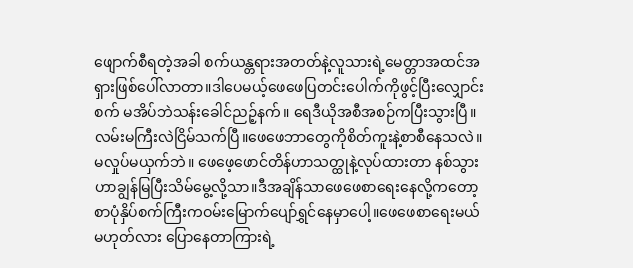ဖျောက်စီရတဲ့အခါ စက်ယန္တရားအတတ်နဲ့လူသားရဲ့မေတ္တာအထင်အရှားဖြစ်ပေါ်လာတာ။ဒါပေမယ့်ဖေဖေပြတင်းပေါက်ကိုဖွင့်ပြီးလျှောင်းစက် မအိပ်ဘဲသန်းခေါင်ညဉ့်နက်။ ရေဒီယိုအစီအစဉ်ကပြီးသွားပြီ။လမ်းမကြီးလဲငြိမ်သက်ပြီ။ဖေဖေဘာတွေကိုစိတ်ကူးနဲ့စာစီနေသလဲ။ မလှုပ်မယှက်ဘဲ။ ဖေဖေ့ဖောင်တိန်ဟာသတ္ထုနဲ့လုပ်ထားတာ နစ်သွားဟာချွန်မြပြီးသိမ်မွေ့လို့သာ။ဒီအချိန်သာဖေဖေစာရေးနေလို့ကတော့ စာပုံနှိပ်စက်ကြီးကဝမ်းမြောက်ပျော်ရွှင်နေမှာပေါ့။ဖေဖေစာရေးမယ်မဟုတ်လား ပြောနေတာကြားရဲ့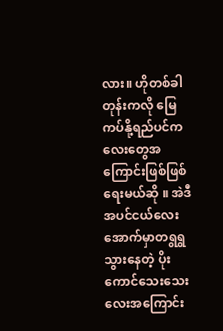လား။ ဟိုတစ်ခါတုန်းကလို မြေကပ်နို့ရည်ပင်ကလေးတွေအကြောင်းဖြစ်ဖြစ်ရေးမယ်ဆို ။ အဲဒီအပင်ငယ်လေးအောက်မှာတရွရွသွားနေတဲ့ ပိုးကောင်သေးသေးလေးအကြောင်း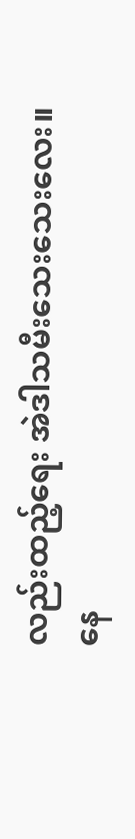လည်းထည့်ရေး အဲဒါသမီးသေးသေးလေး။
နေ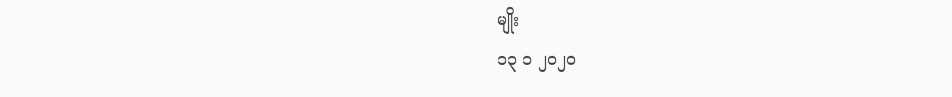မျိုး
၁၃ ၁ ၂၀၂၀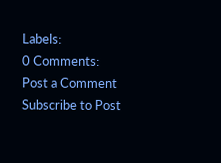Labels:
0 Comments:
Post a Comment
Subscribe to Post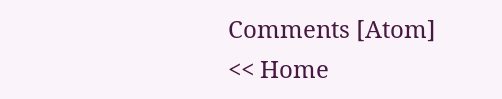Comments [Atom]
<< Home